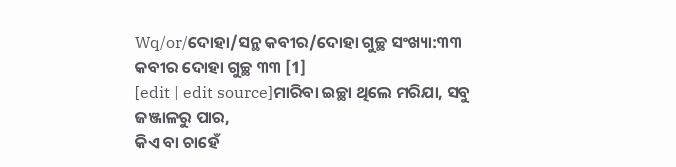Wq/or/ଦୋହା/ସନ୍ଥ କବୀର/ଦୋହା ଗୁଚ୍ଛ ସଂଖ୍ୟା:୩୩
କବୀର ଦୋହା ଗୁଚ୍ଛ ୩୩ [1]
[edit | edit source]ମାରିବା ଇଚ୍ଛା ଥିଲେ ମରିଯା, ସବୁ ଜଞ୍ଜାଳରୁ ପାର,
କିଏ ବା ଚାହେଁ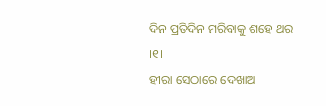ଦିନ ପ୍ରତିଦିନ ମରିବାକୁ ଶହେ ଥର ।୧।
ହୀରା ସେଠାରେ ଦେଖାଅ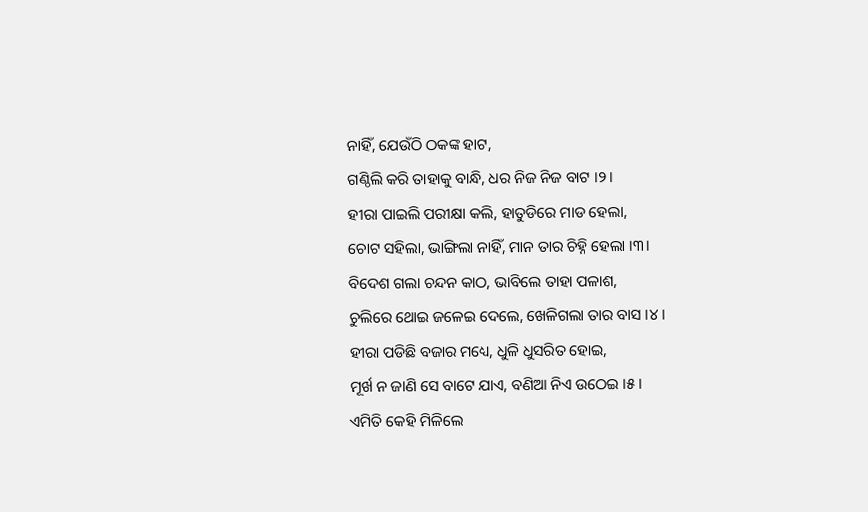ନାହିଁ, ଯେଉଁଠି ଠକଙ୍କ ହାଟ,
ଗଣ୍ଠିଲି କରି ତାହାକୁ ବାନ୍ଧି, ଧର ନିଜ ନିଜ ବାଟ ।୨।
ହୀରା ପାଇଲି ପରୀକ୍ଷା କଲି, ହାତୁଡିରେ ମାଡ ହେଲା,
ଚୋଟ ସହିଲା, ଭାଙ୍ଗିଲା ନାହିଁ, ମାନ ତାର ଚିହ୍ନି ହେଲା ।୩।
ବିଦେଶ ଗଲା ଚନ୍ଦନ କାଠ, ଭାବିଲେ ତାହା ପଳାଶ,
ଚୁଲିରେ ଥୋଇ ଜଳେଇ ଦେଲେ, ଖେଳିଗଲା ତାର ବାସ ।୪।
ହୀରା ପଡିଛି ବଜାର ମଧ୍ୟେ, ଧୁଳି ଧୁସରିତ ହୋଇ,
ମୂର୍ଖ ନ ଜାଣି ସେ ବାଟେ ଯାଏ, ବଣିଆ ନିଏ ଉଠେଇ ।୫।
ଏମିତି କେହି ମିଳିଲେ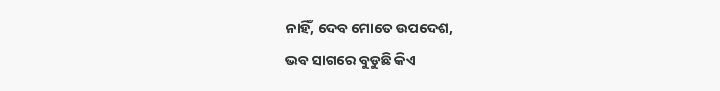ନାହିଁ, ଦେବ ମୋତେ ଉପଦେଶ,
ଭବ ସାଗରେ ବୁଡୁଛି କିଏ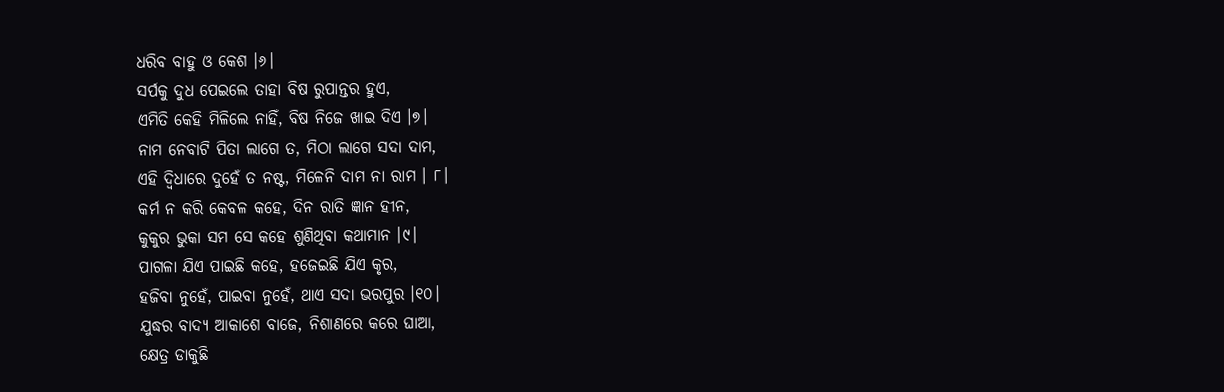ଧରିବ ବାହୁ ଓ କେଶ ।୬।
ସର୍ପକୁ ଦୁଧ ପେଇଲେ ତାହା ବିଷ ରୁପାନ୍ତର ହୁଏ,
ଏମିତି କେହି ମିଳିଲେ ନାହିଁ, ବିଷ ନିଜେ ଖାଇ ଦିଏ ।୭।
ନାମ ନେବାଟି ପିତା ଲାଗେ ତ, ମିଠା ଲାଗେ ସଦା ଦାମ,
ଏହି ଦ୍ଵିଧାରେ ଦୁହେଁ ତ ନଷ୍ଟ, ମିଳେନି ଦାମ ନା ରାମ । ୮।
କର୍ମ ନ କରି କେବଳ କହେ, ଦିନ ରାତି ଜ୍ଞାନ ହୀନ,
କୁକୁର ଭୁକା ସମ ସେ କହେ ଶୁଣିଥିବା କଥାମାନ ।୯।
ପାଗଳା ଯିଏ ପାଇଛି କହେ, ହଜେଇଛି ଯିଏ କୃର,
ହଜିବା ନୁହେଁ, ପାଇବା ନୁହେଁ, ଥାଏ ସଦା ଭରପୁର ।୧୦।
ଯୁଦ୍ଧର ବାଦ୍ୟ ଆକାଶେ ବାଜେ, ନିଶାଣରେ କରେ ଘାଆ,
କ୍ଷେତ୍ର ଡାକୁଛି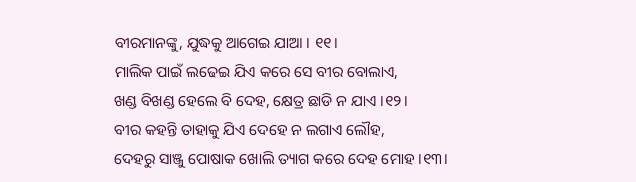ବୀରମାନଙ୍କୁ, ଯୁଦ୍ଧକୁ ଆଗେଇ ଯାଆ । ୧୧।
ମାଲିକ ପାଇଁ ଲଢେଇ ଯିଏ କରେ ସେ ବୀର ବୋଲାଏ,
ଖଣ୍ଡ ବିଖଣ୍ଡ ହେଲେ ବି ଦେହ, କ୍ଷେତ୍ର ଛାଡି ନ ଯାଏ ।୧୨।
ବୀର କହନ୍ତି ତାହାକୁ ଯିଏ ଦେହେ ନ ଲଗାଏ ଲୌହ,
ଦେହରୁ ସାଞ୍ଜୁ ପୋଷାକ ଖୋଲି ତ୍ୟାଗ କରେ ଦେହ ମୋହ ।୧୩।